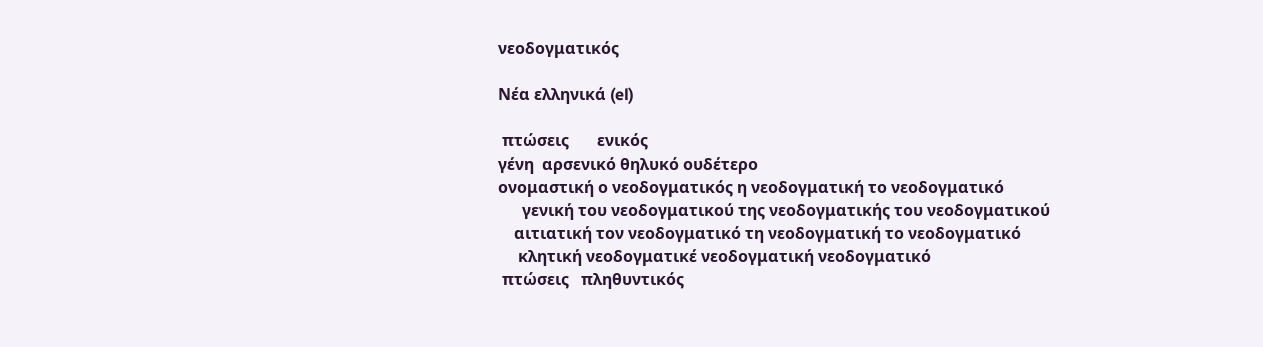νεοδογματικός

Νέα ελληνικά (el)

 πτώσεις       ενικός
γένη  αρσενικό θηλυκό ουδέτερο
ονομαστική ο νεοδογματικός η νεοδογματική το νεοδογματικό
      γενική του νεοδογματικού της νεοδογματικής του νεοδογματικού
    αιτιατική τον νεοδογματικό τη νεοδογματική το νεοδογματικό
     κλητική νεοδογματικέ νεοδογματική νεοδογματικό
 πτώσεις   πληθυντικός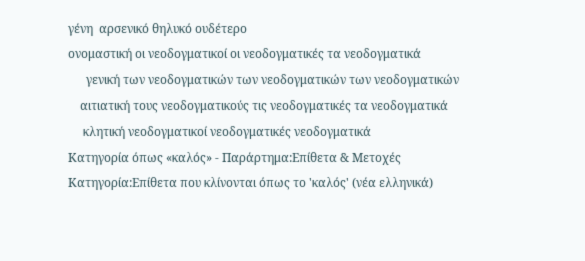γένη  αρσενικό θηλυκό ουδέτερο
ονομαστική οι νεοδογματικοί οι νεοδογματικές τα νεοδογματικά
      γενική των νεοδογματικών των νεοδογματικών των νεοδογματικών
    αιτιατική τους νεοδογματικούς τις νεοδογματικές τα νεοδογματικά
     κλητική νεοδογματικοί νεοδογματικές νεοδογματικά
Κατηγορία όπως «καλός» - Παράρτημα:Επίθετα & Μετοχές
Κατηγορία:Επίθετα που κλίνονται όπως το 'καλός' (νέα ελληνικά)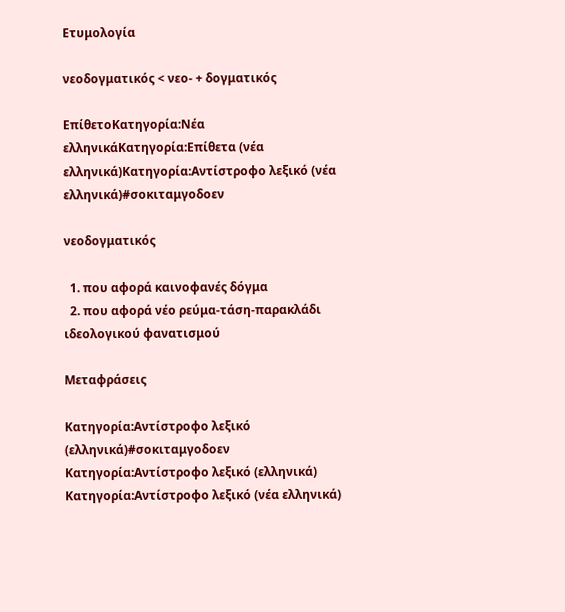Ετυμολογία

νεοδογματικός < νεο- + δογματικός

ΕπίθετοΚατηγορία:Νέα ελληνικάΚατηγορία:Επίθετα (νέα ελληνικά)Κατηγορία:Αντίστροφο λεξικό (νέα ελληνικά)#σοκιταμγοδοεν

νεοδογματικός

  1. που αφορά καινοφανές δόγμα
  2. που αφορά νέο ρεύμα-τάση-παρακλάδι ιδεολογικού φανατισμού

Μεταφράσεις

Κατηγορία:Αντίστροφο λεξικό (ελληνικά)#σοκιταμγοδοεν
Κατηγορία:Αντίστροφο λεξικό (ελληνικά) Κατηγορία:Αντίστροφο λεξικό (νέα ελληνικά)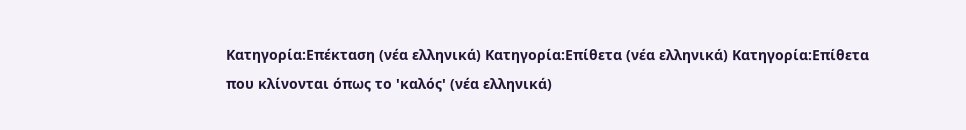Κατηγορία:Επέκταση (νέα ελληνικά) Κατηγορία:Επίθετα (νέα ελληνικά) Κατηγορία:Επίθετα που κλίνονται όπως το 'καλός' (νέα ελληνικά)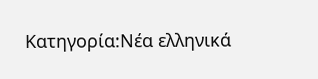Κατηγορία:Νέα ελληνικά